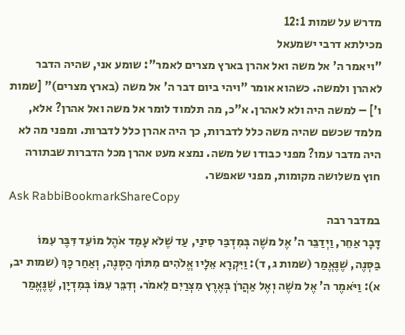מדרש על שמות 12:1
מכילתא דרבי ישמעאל
"ויאמר ה' אל משה ואל אהרן בארץ מצרים לאמר": שומע אני, שהיה הדבר לאהרן ולמשה. כשהוא אומר "ויהי ביום דבר ה' אל משה (בארץ מצרים)" [שמות ו'] – למשה היה ולא לאהרן. א"כ, מה תלמוד לומר אל משה ואל אהרן? אלא, מלמד שכשם שהיה משה כלל לדברות, כך היה אהרן כלל לדברות. ומפני מה לא היה מדבר עמו? מפני כבודו של משה. נמצא מעט אהרן מכל הדברות שבתורה חוץ משלושה מקומות, מפני שאפשר.
Ask RabbiBookmarkShareCopy
במדבר רבה
דָּבָר אַחֵר, וַיְדַבֵּר ה' אֶל משֶׁה בְּמִדְבַּר סִינַי, עַד שֶׁלֹא עָמַד אֹהֶל מוֹעֵד דִּבֶּר עִמּוֹ בַּסְּנֶה, שֶׁנֶּאֱמַר (שמות ג, ד): וַיִּקְרָא אֵלָיו אֱלֹהִים מִתּוֹךְ הַסְּנֶה, וְאַחַר כָּךְ (שמות יב, א): וַיֹּאמֶר ה' אֶל משֶׁה וְאֶל אַהֲרֹן בְּאֶרֶץ מִצְרַיִם לֵאמֹר. וְדִבֵּר עִמּוֹ בְּמִדְיָן, שֶׁנֶּאֱמַר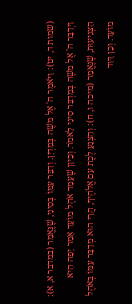(שמות ד, יט): וַיֹּאמֶר ה' אֶל משֶׁה בְּמִדְיָן. וְדִבֵּר עִמּוֹ בְּסִינַי, שֶׁנֶּאֱמַר (במדבר א, א): וַיְדַבֵּר ה' אֶל משֶׁה בְּמִדְבַּר סִינַי לֵאמֹר. וְכֵיוָן שֶׁעָמַד אֹהֶל מוֹעֵד אָמַר יָפָה הִיא הַצְּנִיעוּת, שֶׁנֶּאֱמַר (מיכה ו, ח): וְהַצְנֵעַ לֶכֶת עִם אֱלֹהֶיךָ, הֲרֵי הוּא מְדַבֵּר עִמּוֹ בְּאֹהֶל מוֹעֵד. וְכֵן דָּוִד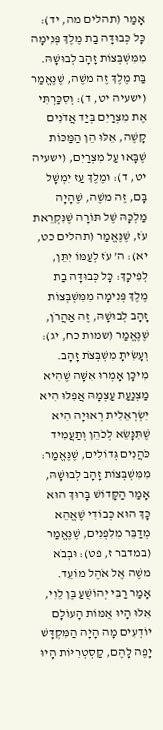אָמַר (תהלים מה, יד): כָּל כְּבוּדָּה בַת מֶלֶךְ פְּנִימָה מִמִּשְׁבְּצוֹת זָהָב לְבוּשָׁהּ. בַּת מֶלֶךְ זֶה משֶׁה, שֶׁנֶּאֱמַר (ישעיה יט, ד): וְסִכַּרְתִּי אֶת מִצְרַיִם בְּיַד אֲדֹנִים קָשֶׁה, אֵלּוּ הֵן הַמַּכּוֹת שֶׁבָּאוּ עַל מִצְרַיִם, (ישעיה יט, ד): וּמֶלֶךְ עַז יִמְשָׁל בָּם, זֶה משֶׁה, שֶׁהָיָה מַלְכָּהּ שֶׁל תּוֹרָה שֶׁנִּקְרֵאת עֹז, שֶׁנֶּאֱמַר (תהלים כט, יא): ה' עֹז לְעַמּוֹ יִתֵּן, לְפִיכָךְ: כָּל כְּבוּדָּה בַת מֶלֶךְ פְּנִימָה מִמִּשְׁבְּצוֹת זָהָב לְבוּשָׁהּ, זֶה אַהֲרֹן, שֶׁנֶּאֱמַר (שמות כח, יג): וְעָשִׂיתָ מִשְׁבְּצֹת זָהָב. מִיכָּן אָמְרוּ אִשָּׁה שֶׁהִיא מַצְנַעַת עַצְמָהּ אֲפִלּוּ הִיא יִשְׂרְאֵלִית רְאוּיָה הִיא שֶׁתִּנָּשֵׂא לְכֹהֵן וְתַעֲמִיד כֹּהֲנִים גְּדוֹלִים, שֶׁנֶּאֱמַר: מִמִּשְׁבְּצוֹת זָהָב לְבוּשָׁהּ, אָמַר הַקָּדוֹשׁ בָּרוּךְ הוּא כָּךְ הוּא כְּבוֹדִי שֶׁאֱהֵא מְדַבֵּר מִלִּפְנִים, שֶׁנֶּאֱמַר (במדבר ז, פט): וּבְבֹא משֶׁה אֶל אֹהֶל מוֹעֵד. אָמַר רַבִּי יְהוֹשֻׁעַ בֶּן לֵוִי, אִלּוּ הָיוּ אֻמּוֹת הָעוֹלָם יוֹדְעִים מָה הָיָה הַמִּקְדָּשׁ יָפֶה לָהֶם, קַסְטְרִיּוֹת הָיוּ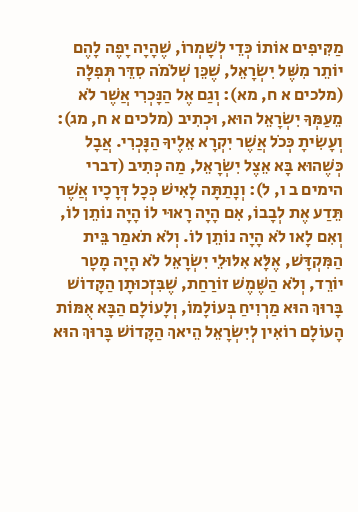מַקִּיפִים אוֹתוֹ כְּדֵי לְשָׁמְרוֹ, שֶׁהָיָה יָפֶה לָהֶם יוֹתֵר מִשֶּׁל יִשְׂרָאֵל, שֶׁכֵּן שְׁלֹמֹה סִדֵּר תְּפִלָּה (מלכים א ח, מא): וְגַם אֶל הַנָּכְרִי אֲשֶׁר לֹא מֵעַמְּךָ יִשְׂרָאֵל הוּא, וּכְתִיב (מלכים א ח, מג): וְעָשִׂיתָ כְּכֹל אֲשֶׁר יִקְרָא אֵלֶיךָ הַנָּכְרִי. אֲבָל כְּשֶׁהוּא בָּא אֵצֶל יִשְׂרָאֵל, מַה כְּתִיב (דברי הימים ב ו, ל): וְנָתַתָּה לָאִישׁ כְּכָל דְּרָכָיו אֲשֶׁר תֵּדַע אֶת לְבָבוֹ, אִם הָיָה רָאוּי לוֹ הָיָה נוֹתֵן לוֹ, וְאִם לָאו לֹא הָיָה נוֹתֵן לוֹ. וְלֹא תֹאמַר בֵּית הַמִּקְדָּשׁ, אֶלָּא אִלּוּלֵי יִשְׂרָאֵל לֹא הָיָה מָטָר יוֹרֵד, וְלֹא הַשֶּׁמֶשׁ זוֹרַחַת, שֶׁבִּזְכוּתָן הַקָּדוֹשׁ בָּרוּךְ הוּא מַרְוִיחַ בְּעוֹלָמוֹ, וְלָעוֹלָם הַבָּא אֻמּוֹת הָעוֹלָם רוֹאִין לְיִשְׂרָאֵל הֵיאךְ הַקָּדוֹשׁ בָּרוּךְ הוּא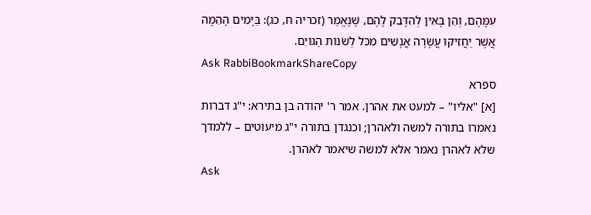עִמָּהֶם, וְהֵן בָּאִין לְהִדָּבֵק לָהֶם, שֶׁנֶּאֱמַר (זכריה ח, כג): בַּיָּמִים הָהֵמָה אֲשֶׁר יַחֲזִיקוּ עֲשָׂרָה אֲנָשִׁים מִכֹּל לְשֹׁנוֹת הַגּוֹיִם.
Ask RabbiBookmarkShareCopy
ספרא
[א] "אליו" – למעט את אהרן. אמר ר' יהודה בן בתירא: י"ג דברות נאמרו בתורה למשה ולאהרן; וכנגדן בתורה י"ג מיעוטים – ללמדך שלא לאהרן נאמר אלא למשה שיאמר לאהרן.
Ask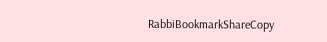RabbiBookmarkShareCopy